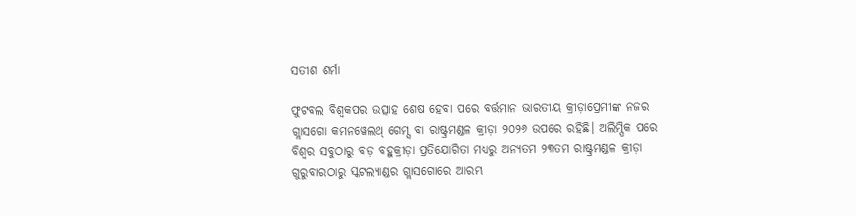ସତୀଶ ଶର୍ମା

ଫୁଟବଲ ବିଶ୍ୱକପର ଉତ୍ସାହ ଶେଷ ହେବା ପରେ ବର୍ତ୍ତମାନ ଭାରତୀୟ କ୍ରୀଡ଼ାପ୍ରେମୀଙ୍କ ନଜର ଗ୍ଲାସଗୋ କମନୱେଲଥ୍ ଗେମ୍ସ ବା ରାଷ୍ଟ୍ରମଣ୍ଡଳ କ୍ରୀଡ଼ା ୨୦୨୬ ଉପରେ ରହିଛି। ଅଲିମ୍ପିକ ପରେ ବିଶ୍ୱର ସବୁଠାରୁ ବଡ଼ ବହୁକ୍ରୀଡ଼ା ପ୍ରତିଯୋଗିତା ମଧ୍ୟରୁ ଅନ୍ୟତମ ୨୩ତମ ରାଷ୍ଟ୍ରମଣ୍ଡଳ କ୍ରୀଡ଼ା ଗୁରୁବାରଠାରୁ ସ୍କଟଲ୍ୟାଣ୍ଡର ଗ୍ଲାସଗୋରେ ଆରମ୍ଭ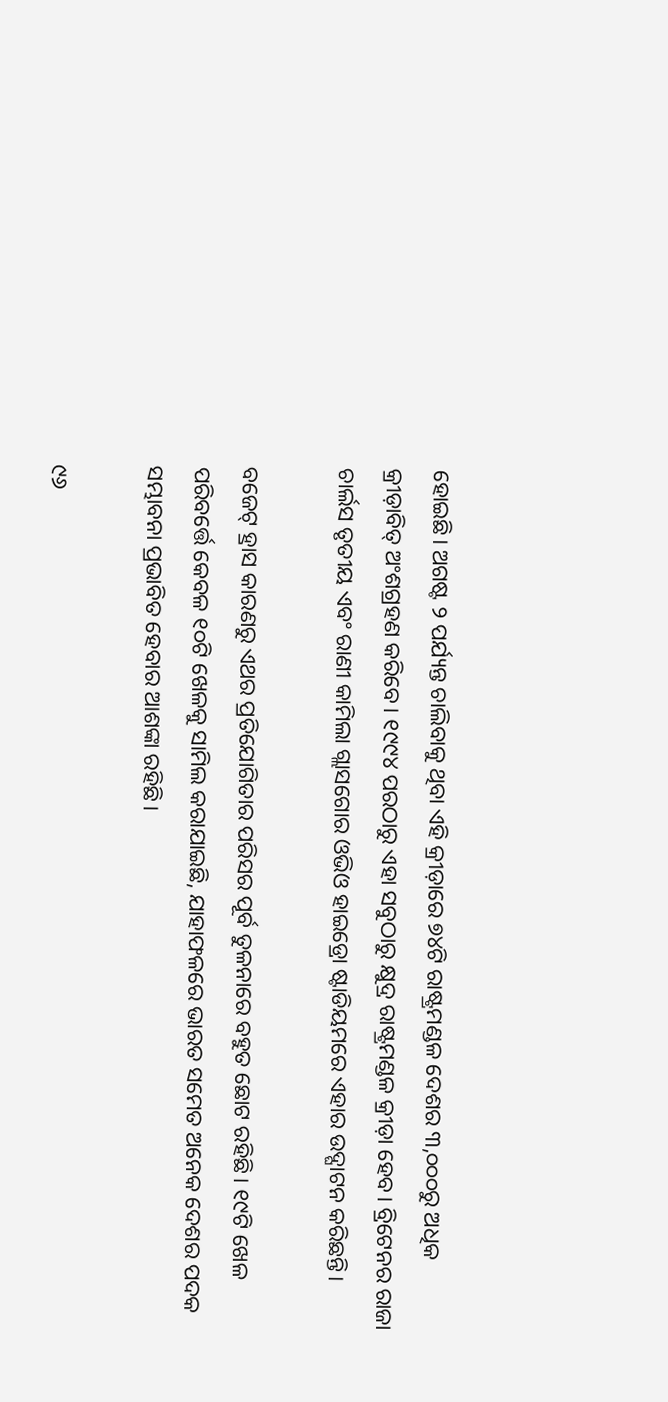ହୋଇଛି। ଅଗଷ୍ଟ ୨ ପର୍ଯ୍ୟନ୍ତ ଚାଲିବାକୁ ଥିବା ଏହି କ୍ରୀଡ଼ାରେ ୭୪ଟି ରାଷ୍ଟ୍ରମଣ୍ଡଳ ଦେଶର ୩,୦୦୦ରୁ ଅଧିକ କ୍ରୀଡ଼ାବିତ୍ ଅଂଶଗ୍ରହଣ କରିବେ। ୧୯୯୪ ପରଠାରୁ ଏହା ସବୁଠାରୁ କ୍ଷୁଦ୍ର ରାଷ୍ଟ୍ରମଣ୍ଡଳ କ୍ରୀଡ଼ା ହେବ। ବ୍ରିଟେନର ରାଜା ଚାର୍ଲସ ତୃତୀୟ ଏବଂ ରାଣୀ କାମିଲା ଗ୍ଲାସଗୋର ଓଭିଓ ହାଇଡ୍ରୋ ଷ୍ଟାଡିୟମରେ ଏହାର ଉଦ୍ଘାଟନ କରିଛନ୍ତି।

ବଜେଟ୍ ହ୍ରାସ କାରଣରୁ ଏଥର ପ୍ରତିଯୋଗିତାର ପରିସର ପୂର୍ବ ତୁଳନାରେ ବହୁତ ଛୋଟ ରହିଛି। ୧୯ଟି ଖେଳ ପରିବର୍ତ୍ତେ କେବଳ ୧୦ଟି ଖେଳକୁ ସାମିଲ କରାଯାଇଛି, ଯାହାଫଳରେ ଭାରତ ସମେତ ଅନେକ ଦେଶର ପଦକ ସମ୍ଭାବନା ପ୍ରଭାବିତ ହେବାର ଆଶଙ୍କା ରହିଛି।

୯୬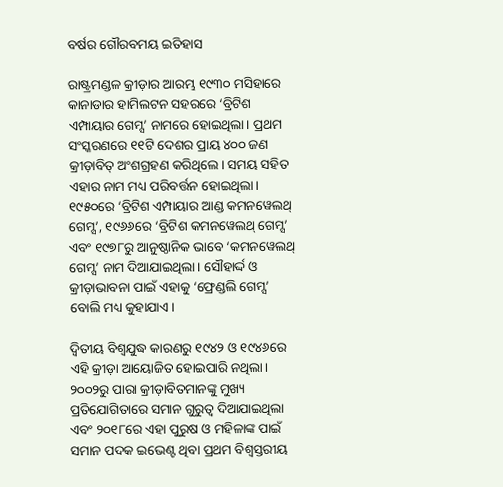ବର୍ଷର ଗୌରବମୟ ଇତିହାସ

ରାଷ୍ଟ୍ରମଣ୍ଡଳ କ୍ରୀଡ଼ାର ଆରମ୍ଭ ୧୯୩୦ ମସିହାରେ କାନାଡାର ହାମିଲଟନ ସହରରେ ‘ବ୍ରିଟିଶ ଏମ୍ପାୟାର ଗେମ୍ସ’ ନାମରେ ହୋଇଥିଲା। ପ୍ରଥମ ସଂସ୍କରଣରେ ୧୧ଟି ଦେଶର ପ୍ରାୟ ୪୦୦ ଜଣ କ୍ରୀଡ଼ାବିତ୍ ଅଂଶଗ୍ରହଣ କରିଥିଲେ। ସମୟ ସହିତ ଏହାର ନାମ ମଧ୍ୟ ପରିବର୍ତ୍ତନ ହୋଇଥିଲା। ୧୯୫୦ରେ ‘ବ୍ରିଟିଶ ଏମ୍ପାୟାର ଆଣ୍ଡ କମନୱେଲଥ୍ ଗେମ୍ସ’, ୧୯୬୬ରେ ‘ବ୍ରିଟିଶ କମନୱେଲଥ୍ ଗେମ୍ସ’ ଏବଂ ୧୯୭୮ରୁ ଆନୁଷ୍ଠାନିକ ଭାବେ ‘କମନୱେଲଥ୍ ଗେମ୍ସ’ ନାମ ଦିଆଯାଇଥିଲା। ସୌହାର୍ଦ୍ଦ ଓ କ୍ରୀଡ଼ାଭାବନା ପାଇଁ ଏହାକୁ ‘ଫ୍ରେଣ୍ଡଲି ଗେମ୍ସ’ ବୋଲି ମଧ୍ୟ କୁହାଯାଏ।

ଦ୍ୱିତୀୟ ବିଶ୍ୱଯୁଦ୍ଧ କାରଣରୁ ୧୯୪୨ ଓ ୧୯୪୬ରେ ଏହି କ୍ରୀଡ଼ା ଆୟୋଜିତ ହୋଇପାରି ନଥିଲା। ୨୦୦୨ରୁ ପାରା କ୍ରୀଡ଼ାବିତମାନଙ୍କୁ ମୁଖ୍ୟ ପ୍ରତିଯୋଗିତାରେ ସମାନ ଗୁରୁତ୍ୱ ଦିଆଯାଇଥିଲା ଏବଂ ୨୦୧୮ରେ ଏହା ପୁରୁଷ ଓ ମହିଳାଙ୍କ ପାଇଁ ସମାନ ପଦକ ଇଭେଣ୍ଟ ଥିବା ପ୍ରଥମ ବିଶ୍ୱସ୍ତରୀୟ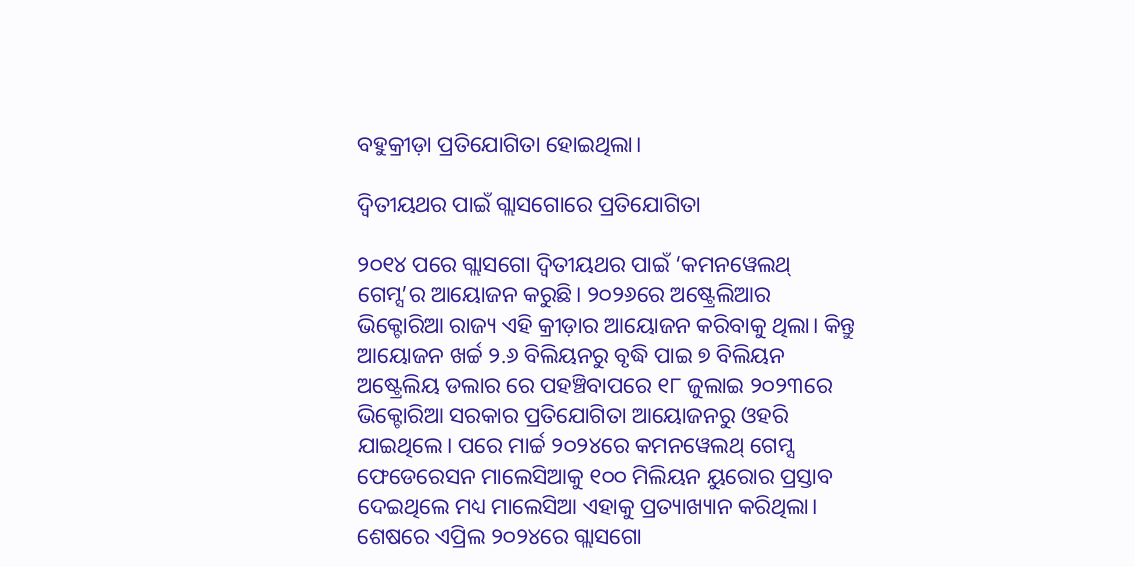ବହୁକ୍ରୀଡ଼ା ପ୍ରତିଯୋଗିତା ହୋଇଥିଲା।

ଦ୍ଵିତୀୟଥର ପାଇଁ ଗ୍ଲାସଗୋରେ ପ୍ରତିଯୋଗିତା

୨୦୧୪ ପରେ ଗ୍ଲାସଗୋ ଦ୍ଵିତୀୟଥର ପାଇଁ ‘କମନୱେଲଥ୍ ଗେମ୍ସ’ର ଆୟୋଜନ କରୁଛି। ୨୦୨୬ରେ ଅଷ୍ଟ୍ରେଲିଆର ଭିକ୍ଟୋରିଆ ରାଜ୍ୟ ଏହି କ୍ରୀଡ଼ାର ଆୟୋଜନ କରିବାକୁ ଥିଲା। କିନ୍ତୁ ଆୟୋଜନ ଖର୍ଚ୍ଚ ୨.୬ ବିଲିୟନରୁ ବୃଦ୍ଧି ପାଇ ୭ ବିଲିୟନ ଅଷ୍ଟ୍ରେଲିୟ ଡଲାର ରେ ପହଞ୍ଚିବାପରେ ୧୮ ଜୁଲାଇ ୨୦୨୩ରେ ଭିକ୍ଟୋରିଆ ସରକାର ପ୍ରତିଯୋଗିତା ଆୟୋଜନରୁ ଓହରି ଯାଇଥିଲେ। ପରେ ମାର୍ଚ୍ଚ ୨୦୨୪ରେ କମନୱେଲଥ୍ ଗେମ୍ସ ଫେଡେରେସନ ମାଲେସିଆକୁ ୧୦୦ ମିଲିୟନ ୟୁରୋର ପ୍ରସ୍ତାବ ଦେଇଥିଲେ ମଧ୍ୟ ମାଲେସିଆ ଏହାକୁ ପ୍ରତ୍ୟାଖ୍ୟାନ କରିଥିଲା। ଶେଷରେ ଏପ୍ରିଲ ୨୦୨୪ରେ ଗ୍ଲାସଗୋ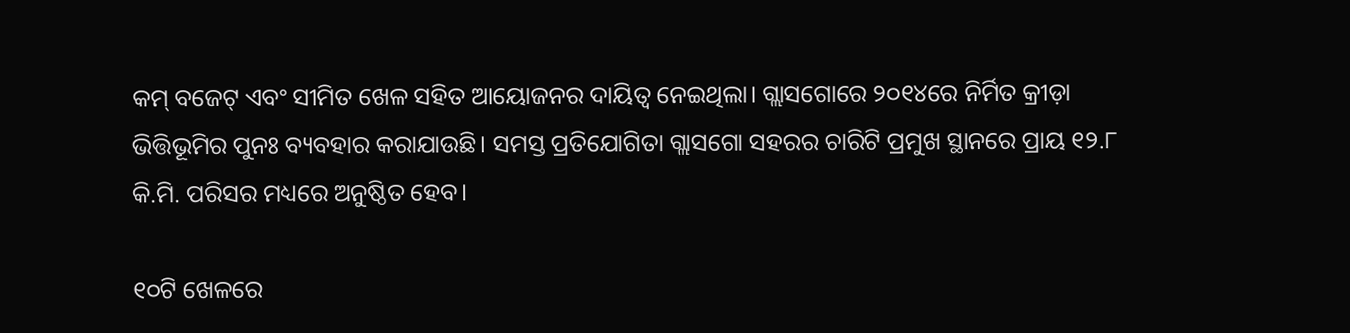କମ୍ ବଜେଟ୍ ଏବଂ ସୀମିତ ଖେଳ ସହିତ ଆୟୋଜନର ଦାୟିତ୍ୱ ନେଇଥିଲା। ଗ୍ଲାସଗୋରେ ୨୦୧୪ରେ ନିର୍ମିତ କ୍ରୀଡ଼ା ଭିତ୍ତିଭୂମିର ପୁନଃ ବ୍ୟବହାର କରାଯାଉଛି। ସମସ୍ତ ପ୍ରତିଯୋଗିତା ଗ୍ଲାସଗୋ ସହରର ଚାରିଟି ପ୍ରମୁଖ ସ୍ଥାନରେ ପ୍ରାୟ ୧୨.୮ କି.ମି. ପରିସର ମଧ୍ୟରେ ଅନୁଷ୍ଠିତ ହେବ।

୧୦ଟି ଖେଳରେ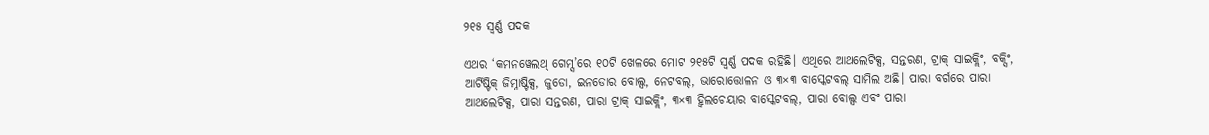୨୧୫ ସ୍ୱର୍ଣ୍ଣ ପଦକ

ଏଥର ‘କମନୱେଲଥ୍ ଗେମ୍ସ’ରେ ୧୦ଟି ଖେଳରେ ମୋଟ ୨୧୫ଟି ସ୍ୱର୍ଣ୍ଣ ପଦକ ରହିଛି। ଏଥିରେ ଆଥଲେଟିକ୍ସ, ସନ୍ତରଣ, ଟ୍ରାକ୍ ସାଇକ୍ଲିଂ, ବକ୍ସିଂ, ଆର୍ଟିଷ୍ଟିକ୍ ଜିମ୍ନାଷ୍ଟିକ୍ସ, ଜୁଡୋ, ଇନଡୋର ବୋଲ୍ସ, ନେଟବଲ୍, ଭାରୋତ୍ତୋଳନ ଓ ୩×୩ ବାସ୍କେଟବଲ୍ ସାମିଲ ଅଛି। ପାରା ବର୍ଗରେ ପାରା ଆଥଲେଟିକ୍ସ, ପାରା ସନ୍ତରଣ, ପାରା ଟ୍ରାକ୍ ସାଇକ୍ଲିଂ, ୩×୩ ହ୍ୱିଲଚେୟାର ବାସ୍କେଟବଲ୍, ପାରା ବୋଲ୍ସ ଏବଂ ପାରା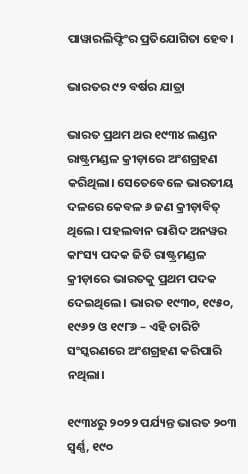ପାୱାରଲିଫ୍ଟିଂର ପ୍ରତିଯୋଗିତା ହେବ।

ଭାରତର ୯୨ ବର୍ଷର ଯାତ୍ରା

ଭାରତ ପ୍ରଥମ ଥର ୧୯୩୪ ଲଣ୍ଡନ ରାଷ୍ଟ୍ରମଣ୍ଡଳ କ୍ରୀଡ଼ାରେ ଅଂଶଗ୍ରହଣ କରିଥିଲା। ସେତେବେଳେ ଭାରତୀୟ ଦଳରେ କେବଳ ୬ ଜଣ କ୍ରୀଡ଼ାବିତ୍ ଥିଲେ। ପହଲବାନ ରାଶିଦ ଅନୱର କାଂସ୍ୟ ପଦକ ଜିତି ରାଷ୍ଟ୍ରମଣ୍ଡଳ କ୍ରୀଡ଼ାରେ ଭାରତକୁ ପ୍ରଥମ ପଦକ ଦେଇଥିଲେ। ଭାରତ ୧୯୩୦, ୧୯୫୦, ୧୯୬୨ ଓ ୧୯୮୬ – ଏହି ଚାରିଟି ସଂସ୍କରଣରେ ଅଂଶଗ୍ରହଣ କରିପାରି ନଥିଲା।

୧୯୩୪ରୁ ୨୦୨୨ ପର୍ଯ୍ୟନ୍ତ ଭାରତ ୨୦୩ ସ୍ୱର୍ଣ୍ଣ, ୧୯୦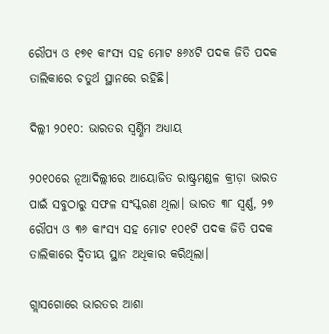ରୌପ୍ୟ ଓ ୧୭୧ କାଂସ୍ୟ ସହ ମୋଟ ୫୬୪ଟି ପଦକ ଜିତି ପଦକ ତାଲିକାରେ ଚତୁର୍ଥ ସ୍ଥାନରେ ରହିଛି।

ଦିଲ୍ଲୀ ୨୦୧୦: ଭାରତର ସ୍ୱର୍ଣ୍ଣିମ ଅଧ୍ୟାୟ

୨୦୧୦ରେ ନୂଆଦିଲ୍ଲୀରେ ଆୟୋଜିତ ରାଷ୍ଟ୍ରମଣ୍ଡଳ କ୍ରୀଡ଼ା ଭାରତ ପାଇଁ ସବୁଠାରୁ ସଫଳ ସଂସ୍କରଣ ଥିଲା। ଭାରତ ୩୮ ସ୍ୱର୍ଣ୍ଣ, ୨୭ ରୌପ୍ୟ ଓ ୩୬ କାଂସ୍ୟ ସହ ମୋଟ ୧୦୧ଟି ପଦକ ଜିତି ପଦକ ତାଲିକାରେ ଦ୍ୱିତୀୟ ସ୍ଥାନ ଅଧିକାର କରିଥିଲା।

ଗ୍ଲାସଗୋରେ ଭାରତର ଆଶା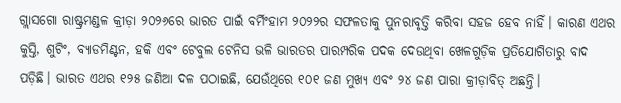ଗ୍ଲାସଗୋ ରାଷ୍ଟ୍ରମଣ୍ଡଳ କ୍ରୀଡ଼ା ୨୦୨୬ରେ ଭାରତ ପାଇଁ ବର୍ମିଂହାମ ୨୦୨୨ର ସଫଳତାକୁ ପୁନରାବୃତ୍ତି କରିବା ସହଜ ହେବ ନାହିଁ। କାରଣ ଏଥର କୁସ୍ତି, ଶୁଟିଂ, ବ୍ୟାଡମିଣ୍ଟନ, ହକି ଏବଂ ଟେବୁଲ ଟେନିସ ଭଳି ଭାରତର ପାରମ୍ପରିକ ପଦକ ଦେଉଥିବା ଖେଳଗୁଡ଼ିକ ପ୍ରତିଯୋଗିତାରୁ ବାଦ ପଡ଼ିଛି। ଭାରତ ଏଥର ୧୨୫ ଜଣିଆ ଦଳ ପଠାଇଛି, ଯେଉଁଥିରେ ୧୦୧ ଜଣ ମୁଖ୍ୟ ଏବଂ ୨୪ ଜଣ ପାରା କ୍ରୀଡ଼ାବିତ୍ ଅଛନ୍ତି।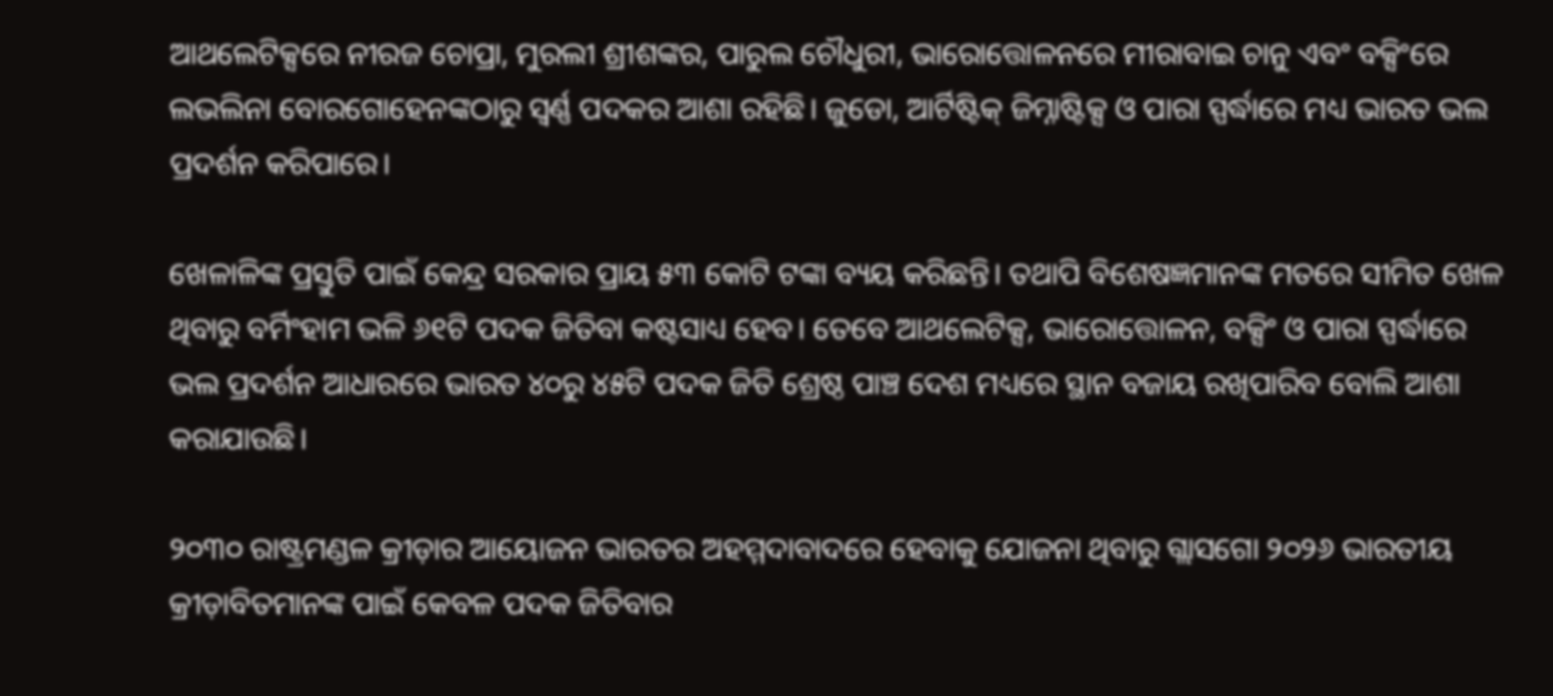ଆଥଲେଟିକ୍ସରେ ନୀରଜ ଚୋପ୍ରା, ମୁରଲୀ ଶ୍ରୀଶଙ୍କର, ପାରୁଲ ଚୌଧୁରୀ, ଭାରୋତ୍ତୋଳନରେ ମୀରାବାଇ ଚାନୁ ଏବଂ ବକ୍ସିଂରେ ଲଭଲିନା ବୋରଗୋହେନଙ୍କଠାରୁ ସ୍ୱର୍ଣ୍ଣ ପଦକର ଆଶା ରହିଛି। ଜୁଡୋ, ଆର୍ଟିଷ୍ଟିକ୍ ଜିମ୍ନାଷ୍ଟିକ୍ସ ଓ ପାରା ସ୍ପର୍ଦ୍ଧାରେ ମଧ୍ୟ ଭାରତ ଭଲ ପ୍ରଦର୍ଶନ କରିପାରେ।

ଖେଳାଳିଙ୍କ ପ୍ରସ୍ତୁତି ପାଇଁ କେନ୍ଦ୍ର ସରକାର ପ୍ରାୟ ୫୩ କୋଟି ଟଙ୍କା ବ୍ୟୟ କରିଛନ୍ତି। ତଥାପି ବିଶେଷଜ୍ଞମାନଙ୍କ ମତରେ ସୀମିତ ଖେଳ ଥିବାରୁ ବର୍ମିଂହାମ ଭଳି ୬୧ଟି ପଦକ ଜିତିବା କଷ୍ଟସାଧ୍ୟ ହେବ। ତେବେ ଆଥଲେଟିକ୍ସ, ଭାରୋତ୍ତୋଳନ, ବକ୍ସିଂ ଓ ପାରା ସ୍ପର୍ଦ୍ଧାରେ ଭଲ ପ୍ରଦର୍ଶନ ଆଧାରରେ ଭାରତ ୪୦ରୁ ୪୫ଟି ପଦକ ଜିତି ଶ୍ରେଷ୍ଠ ପାଞ୍ଚ ଦେଶ ମଧ୍ୟରେ ସ୍ଥାନ ବଜାୟ ରଖିପାରିବ ବୋଲି ଆଶା କରାଯାଉଛି।

୨୦୩୦ ରାଷ୍ଟ୍ରମଣ୍ଡଳ କ୍ରୀଡ଼ାର ଆୟୋଜନ ଭାରତର ଅହମ୍ମଦାବାଦରେ ହେବାକୁ ଯୋଜନା ଥିବାରୁ ଗ୍ଲାସଗୋ ୨୦୨୬ ଭାରତୀୟ କ୍ରୀଡ଼ାବିତମାନଙ୍କ ପାଇଁ କେବଳ ପଦକ ଜିତିବାର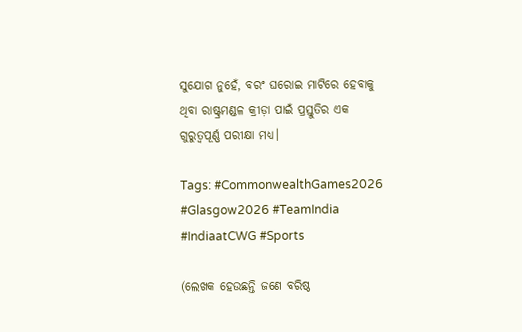ସୁଯୋଗ ନୁହେଁ, ବରଂ ଘରୋଇ ମାଟିରେ ହେବାକୁ ଥିବା ରାଷ୍ଟ୍ରମଣ୍ଡଳ କ୍ରୀଡ଼ା ପାଇଁ ପ୍ରସ୍ତୁତିର ଏକ ଗୁରୁତ୍ୱପୂର୍ଣ୍ଣ ପରୀକ୍ଷା ମଧ୍ୟ।

Tags: #CommonwealthGames2026 #Glasgow2026 #TeamIndia #IndiaatCWG #Sports

(ଲେଖକ ହେଉଛନ୍ତି ଜଣେ ବରିଷ୍ଠ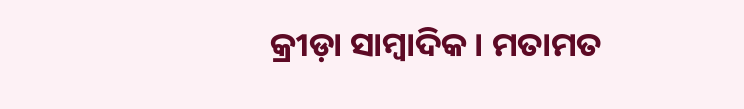କ୍ରୀଡ଼ା ସାମ୍ବାଦିକ। ମତାମତ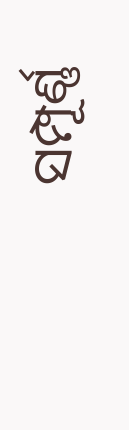ସମ୍ପୂର୍ଣ୍ଣ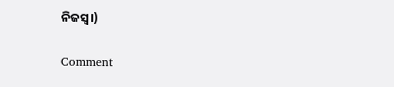ନିଜସ୍ୱ।)

Comment